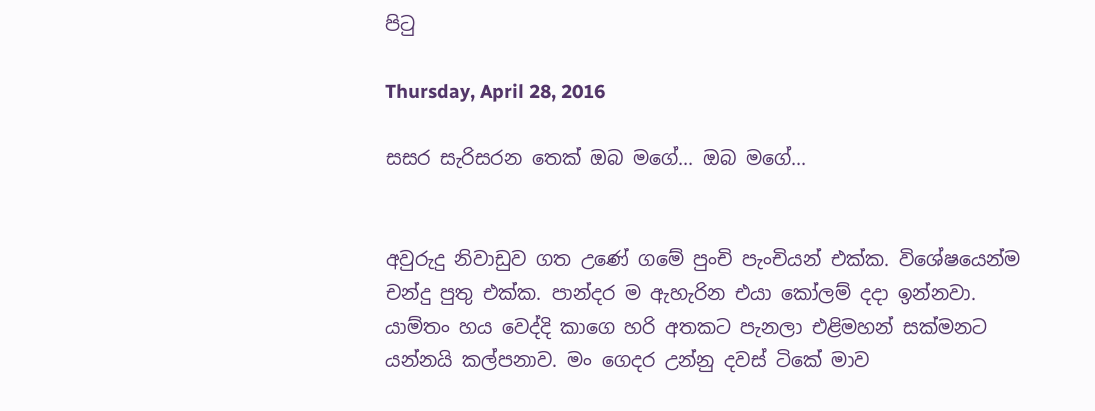පිටු

Thursday, April 28, 2016

සසර සැරිසරන තෙක් ඔබ මගේ... ඔබ මගේ...


අවුරුදු නිවාඩුව ගත උණේ ගමේ පුංචි පැංචියන් එක්ක. විශේෂයෙන්ම චන්දු පුතු එක්ක. පාන්දර ම ඇහැරින එයා කෝලම් දදා ඉන්නවා. යාම්තං හය වෙද්දි කාගෙ හරි අතකට පැනලා එළිමහන් සක්මනට යන්නයි කල්පනාව. මං ගෙදර උන්නු දවස් ටිකේ මාව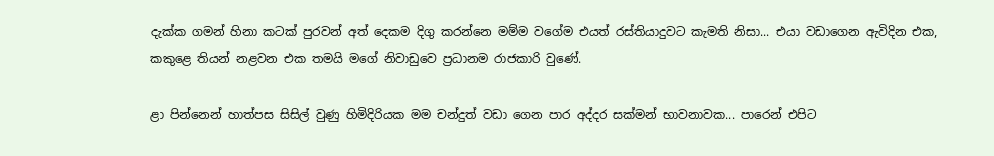දැක්ක ගමන් හිනා කටක් පුරවන් අත් දෙකම දිගු කරන්නෙ මම්ම වගේම එයත් රස්තියාදුවට කැමති නිසා... එයා වඩාගෙන ඇවිදින එක, කකුළෙ තියන් නළවන එක තමයි මගේ නිවාඩුවෙ ප්‍රධානම රාජකාරි වුණේ.

ළා පින්නෙන් හාත්පස සිසිල් වුණු හිමිදිරියක මම චන්දුත් වඩා ගෙන පාර අද්දර සක්මන් භාවනාවක... පාරෙන් එපිට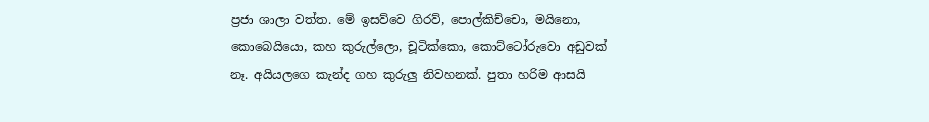ප්‍රජා ශාලා වත්ත. මේ ඉසව්වෙ ගිරව්, පොල්කිච්චො, මයිනො, කොබෙයියො, කහ කුරුල්ලො, චූටික්කො, කොට්ටෝරුවො අඩුවක් නෑ. අයියලගෙ කැන්ද ගහ කුරුලු නිවහනක්. පුතා හරිම ආසයි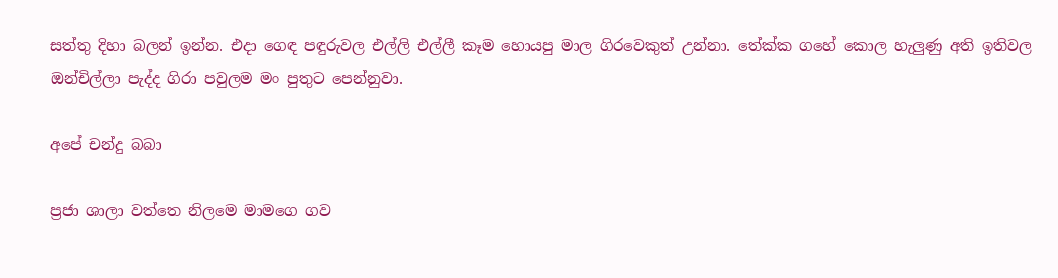සත්තු දිහා බලන් ඉන්න. එදා ගෙඳ පඳුරුවල එල්ලි එල්ලී කෑම හොයපු මාල ගිරවෙකුත් උන්නා. තේක්ක ගහේ කොල හැලුණු අති ඉතිවල ඔන්චිල්ලා පැද්ද ගිරා පවුලම මං පුතුට පෙන්නුවා.

අපේ චන්දු බබා

ප්‍රජා ශාලා වත්තෙ නිලමෙ මාමගෙ ගව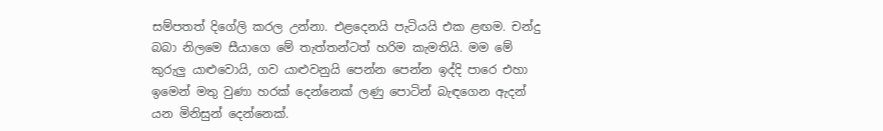සම්පතත් දිගේලි කරල උන්නා. එළදෙනයි පැටියයි එක ළඟම. චන්දු බබා නිලමෙ සීයාගෙ මේ තැත්තන්ටත් හරිම කැමතියි. මම මේ කුරුලු යාළුවොයි, ගව යාළුවනුයි පෙන්න පෙන්න ඉද්දි පාරෙ එහා ඉමෙන් මතු වුණා හරක් දෙන්නෙක් ලණු පොටින් බැඳගෙන ඇදන් යන මිනිසුන් දෙන්නෙක්.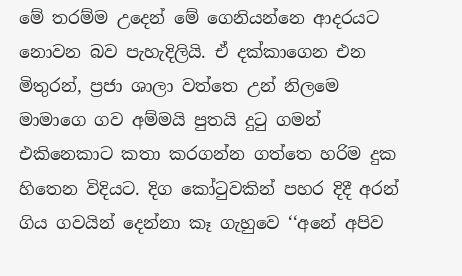මේ තරම්ම උදෙන් මේ ගෙනියන්නෙ ආදරයට නොවන බව පැහැදිලියි. ඒ දක්කාගෙන එන මිතුරන්, ප්‍රජා ශාලා වත්තෙ උන් නිලමෙ මාමාගෙ ගව අම්මයි පුතයි දුටු ගමන් එකිනෙකාට කතා කරගන්න ගත්තෙ හරිම දුක හිතෙන විදියට. දිග කෝටුවකින් පහර දිදී අරන් ගිය ගවයින් දෙන්නා කෑ ගැහුවෙ ‘‘අනේ අපිව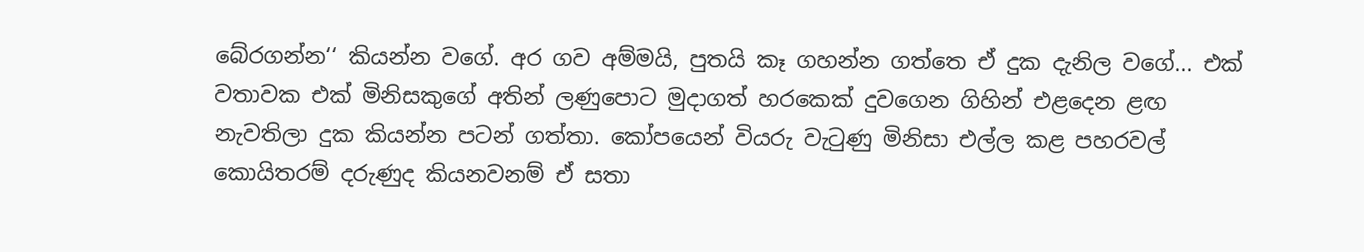බේරගන්න‘‘ කියන්න වගේ. අර ගව අම්මයි, පුතයි කෑ ගහන්න ගත්තෙ ඒ දුක දැනිල වගේ... එක් වතාවක එක් මිනිසකුගේ අතින් ලණුපොට මුදාගත් හරකෙක් දුවගෙන ගිහින් එළදෙන ළඟ නැවතිලා දුක කියන්න පටන් ගත්තා. කෝපයෙන් වියරු වැටුණු මිනිසා එල්ල කළ පහරවල් කොයිතරම් දරුණුද කියනවනම් ඒ සතා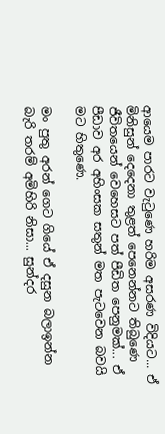ආයෙම පාරට වැටුණෙ හරිම අසරණ විදියට... ඒ මිනිසුන් දෙදෙනා තුළත් පෙනෙන්නට තිබුණෙ ජීවිතයෙන් වෙහෙසට පත් පීඩිත පෙනුමක්... ඒ පීඩාව අර අහිංසක සතුන් මත පැටවෙන බවයි මට හිතුණෙ.

මං පුතු අරන් ගෙට ගියේ ඒ දසුන බලාඉන්න බැරි තරම් අමිහිරි නිසා... සුන්දර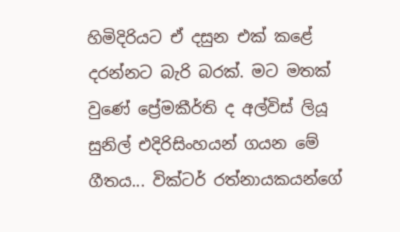හිමිදිරියට ඒ දසුන එක් කළේ දරන්නට බැරි බරක්. මට මතක් වුණේ ප්‍රේමකීර්ති ද අල්විස් ලියූ සුනිල් එදිරිසිංහයන් ගයන මේ ගීතය... වික්ටර් රත්නායකයන්ගේ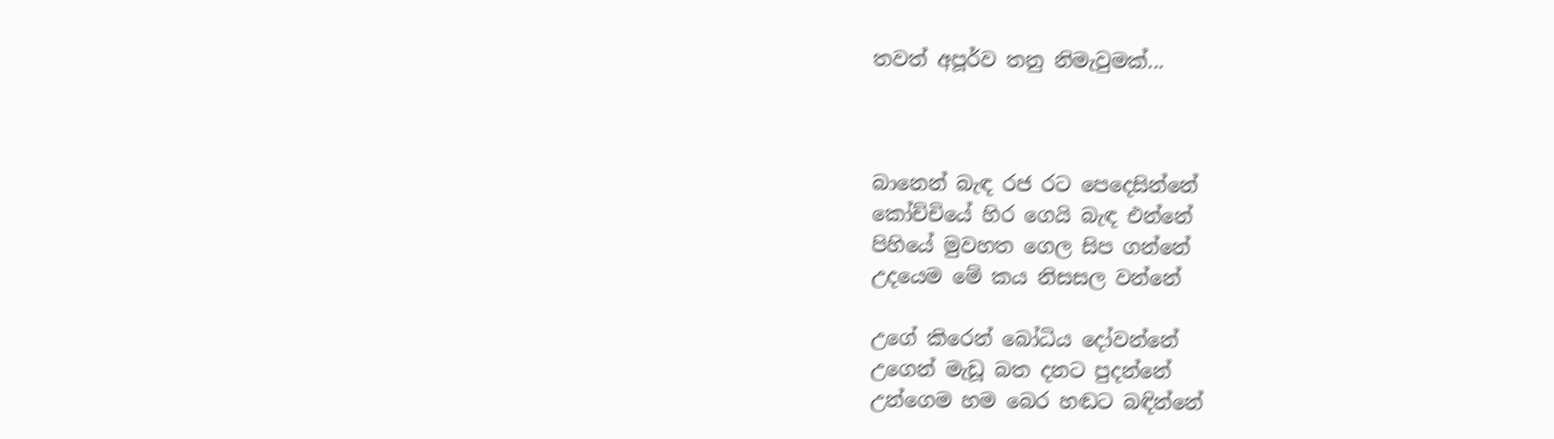තවත් අපූර්ව තනු නිමැවුමක්...



බානෙන් බැඳ රජ රට පෙදෙසින්නේ
කෝච්චියේ හිර ගෙයි බැඳ එන්නේ
පිහියේ මුවහත ගෙල සිප ගන්නේ
උදයෙම මේ කය නිසසල වන්නේ

උගේ කිරෙන් බෝධිය දෝවන්නේ
උගෙන් මැඩූ බත දනට පුදන්නේ
උන්ගෙම හම බෙර හඬට බඳින්නේ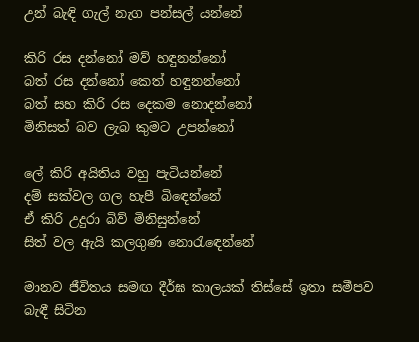උන් බැඳි ගැල් නැග පන්සල් යන්නේ

කිරි රස දන්නෝ මව් හඳුනන්නෝ
බත් රස දන්නෝ කෙත් හඳුනන්නෝ
බත් සහ කිරි රස දෙකම නොදන්නෝ
මිනිසත් බව ලැබ කුමට උපන්නෝ

ලේ කිරි අයිතිය වහු පැටියන්නේ
දම් සක්වල ගල හැපී බිඳෙන්නේ
ඒ කිරි උදුරා බිව් මිනිසුන්නේ
සිත් වල ඇයි කලගුණ නොරැඳෙන්නේ

මානව ජීවිතය සමඟ දීර්ඝ කාලයක් තිස්සේ ඉතා සමීපව බැඳී සිටින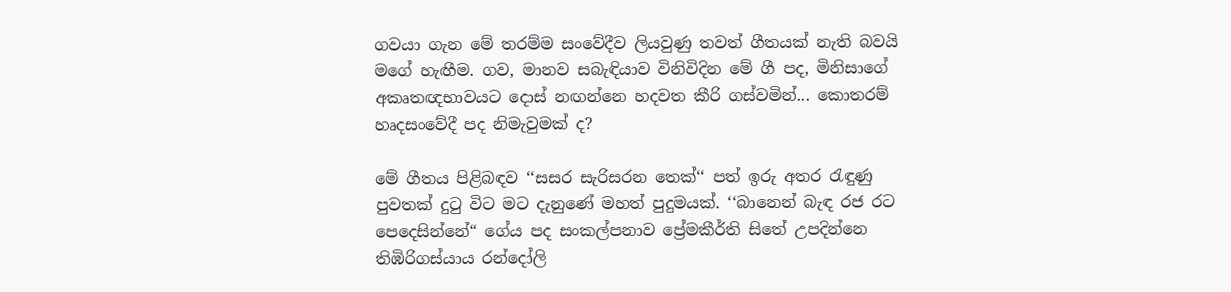ගවයා ගැන මේ තරම්ම සංවේදීව ලියවුණු තවත් ගීතයක් නැති බවයි මගේ හැඟීම. ගව, මානව සබැඳියාව විනිවිදින මේ ගී පද, මිනිසාගේ අකෘතඥභාවයට දොස් නඟන්නෙ හදවත කීරි ගස්වමින්... කොතරම් හෘදසංවේදී පද නිමැවුමක් ද?

මේ ගීතය පිළිබඳව ‘‘සසර සැරිසරන තෙක්‘‘ පත් ඉරු අතර රැඳුණු පුවතක් දුටු විට මට දැනුණේ මහත් පුදුමයක්. ‘‘බානෙන් බැඳ රජ රට පෙදෙසින්නේ“ ගේය පද සංකල්පනාව ප්‍රේමකීර්ති සිතේ උපදින්නෙ තිඹිරිගස්යාය රන්දෝලි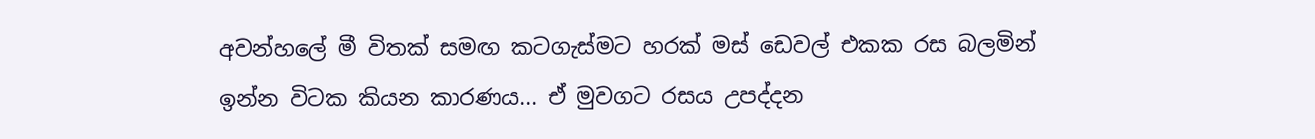අවන්හලේ මී විතක් සමඟ කටගැස්මට හරක් මස් ඩෙවල් එකක රස බලමින් ඉන්න විටක කියන කාරණය... ඒ මුවගට රසය උපද්දන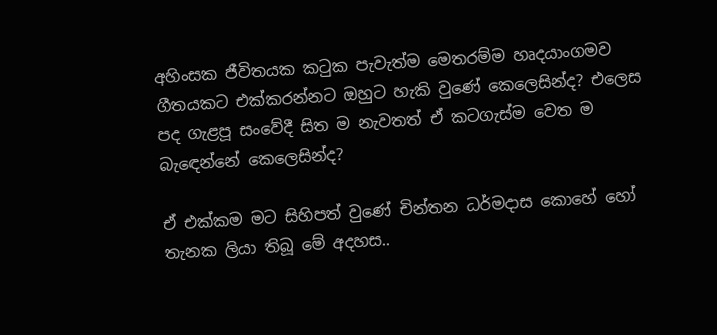අහිංසක ජීවිතයක කටුක පැවැත්ම මෙතරම්ම හෘදයාංගමව ගීතයකට එක්කරන්නට ඔහුට හැකි වුණේ කෙලෙසින්ද? එලෙස පද ගැළපූ සංවේදී සිත ම නැවතත් ඒ කටගැස්ම වෙත ම බැඳෙන්නේ කෙලෙසින්ද?

ඒ එක්කම මට සිහිපත් වුණේ චින්තන ධර්මදාස කොහේ හෝ තැනක ලියා තිබූ මේ අදහස..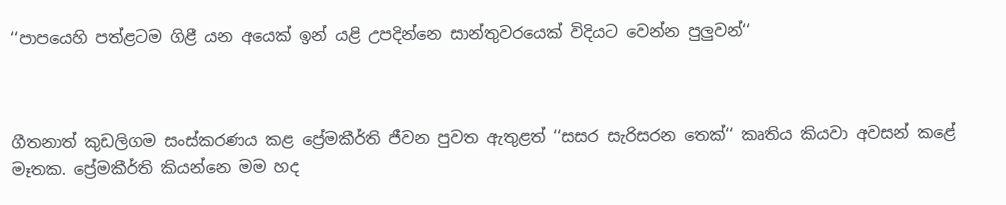‘‘පාපයෙහි පත්ළටම ගිළී යන අයෙක් ඉන් යළි උපදින්නෙ සාන්තුවරයෙක් විදියට වෙන්න පුලුවන්‘‘



ගීතනාත් කුඩලිගම සංස්කරණය කළ ප්‍රේමකීර්ති ජීවන පුවත ඇතුළත් ‘‘සසර සැරිසරන තෙක්‘‘ කෘතිය කියවා අවසන් කළේ මෑතක. ප්‍රේමකීර්ති කියන්නෙ මම හද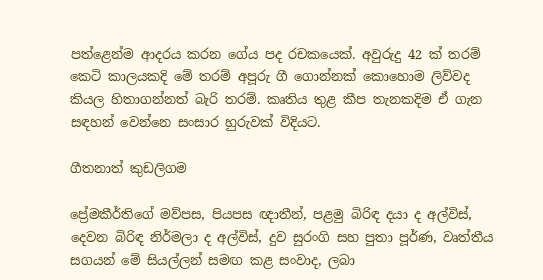පත්ළෙන්ම ආදරය කරන ගේය පද රචකයෙක්. අවුරුදු 42 ක් තරම් කෙටි කාලයකදි මේ තරම් අපූරු ගී ගොන්නක් කොහොම ලිව්වද කියල හිතාගන්නත් බැරි තරම්. කෘතිය තුළ කීප තැනකදිම ඒ ගැන සඳහන් වෙන්නෙ සංසාර හුරුවක් විදියට.

ගීතනාත් කුඩලිගම

ප්‍රේමකීර්තිගේ මව්පස, පියපස ඥාතීන්, පළමු බිරිඳ දයා ද අල්විස්, දෙවන බිරිඳ නිර්මලා ද අල්විස්, දුව සුරංගි සහ පුතා පූර්ණ, වෘත්තීය සගයන් මේ සියල්ලන් සමඟ කළ සංවාද, ලබා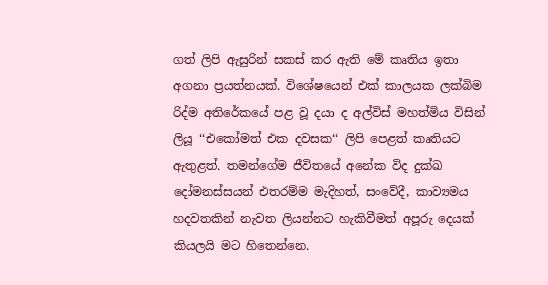ගත් ලිපි ඇසුරින් සකස් කර ඇති මේ කෘතිය ඉතා අගනා ප්‍රයත්නයක්. විශේෂයෙන් එක් කාලයක ලක්බිම රිද්ම අතිරේකයේ පළ වූ දයා ද අල්විස් මහත්මිය විසින් ලියූ ‘‘එකෝමත් එක දවසක‘‘ ලිපි පෙළත් කෘතියට ඇතුළත්. තමන්ගේම ජීවිතයේ අනේක විද දුක්ඛ දෝමනස්සයන් එතරම්ම මැදිහත්, සංවේදී, කාව්‍යමය හදවතකින් නැවත ලියන්නට හැකිවීමත් අපූරු දෙයක් කියලයි මට හිතෙන්නෙ.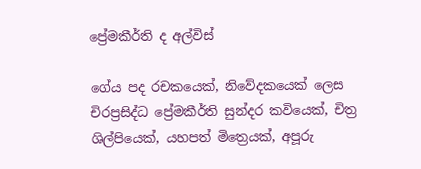ප්‍රේමකීර්ති ද අල්විස්

ගේය පද රචකයෙක්, නිවේදකයෙක් ලෙස චිරප්‍රසිද්ධ ප්‍රේමකීර්ති සුන්දර කවියෙක්, චිත්‍ර ශිල්පියෙක්, යහපත් මිත්‍රෙයක්, අපූරු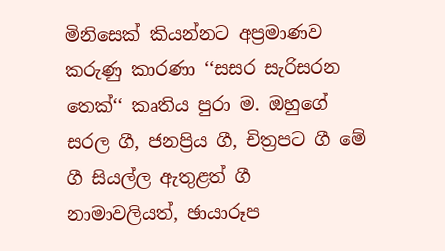මිනිසෙක් කියන්නට අප්‍රමාණව කරුණු කාරණා ‘‘සසර සැරිසරන තෙක්‘‘ කෘතිය පුරා ම. ඔහුගේ සරල ගී, ජනප්‍රිය ගී, චිත්‍රපට ගී මේ ගී සියල්ල ඇතුළත් ගී නාමාවලියත්, ඡායාරූප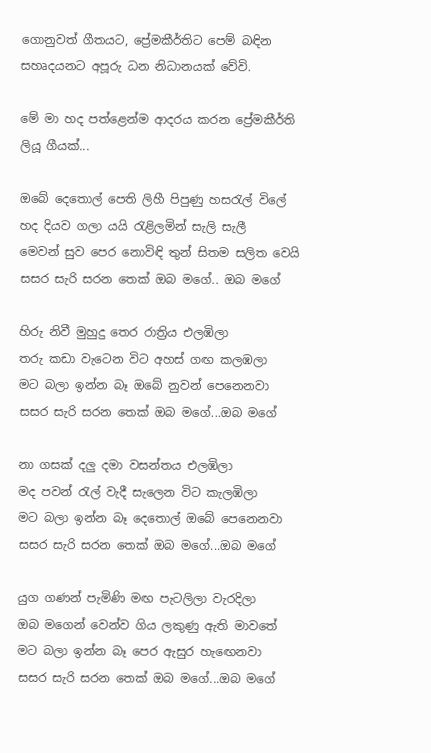ගොනුවත් ගීතයට, ප්‍රේමකීර්තිට පෙම් බඳින සහෘදයනට අපූරු ධන නිධානයක් වේවි.

මේ මා හද පත්ළෙන්ම ආදරය කරන ප්‍රේමකීර්ති ලියූ ගීයක්...

ඔබේ දෙතොල් පෙති ලිහී පිපුණු හසරැල් විලේ
හද දියව ගලා යයි රැළිලමින් සැලි සැලී
මෙවන් සුව පෙර නොවිඳි තුන් සිතම සලිත වෙයි
සසර සැරි සරන තෙක් ඔබ මගේ.. ඔබ මගේ

හිරු නිවී මුහුදු තෙර රාත්‍රිය එලඹිලා
තරු කඩා වැටෙන විට අහස් ගඟ කලඹලා
මට බලා ඉන්න බෑ ඔබේ නුවන් පෙනෙනවා
සසර සැරි සරන තෙක් ඔබ මගේ...ඔබ මගේ

නා ගසක් දලු දමා වසන්තය එලඹිලා
මද පවන් රැල් වැදී සැලෙන විට කැලඹිලා
මට බලා ඉන්න බෑ දෙතොල් ඔබේ පෙනෙනවා
සසර සැරි සරන තෙක් ඔබ මගේ...ඔබ මගේ

යුග ගණන් පැමිණි මඟ පැටලිලා වැරදිලා
ඔබ මගෙන් වෙන්ව ගිය ලකුණු ඇති මාවතේ
මට බලා ඉන්න බෑ පෙර ඇසුර හැඟෙනවා
සසර සැරි සරන තෙක් ඔබ මගේ...ඔබ මගේ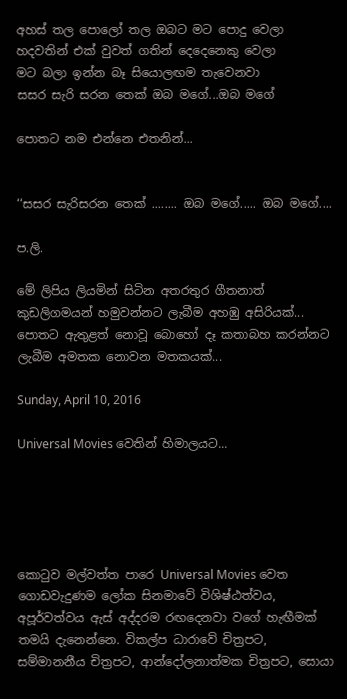අහස් තල පොලෝ තල ඔබට මට පොදු වෙලා
හදවතින් එක් වුවත් ගතින් දෙදෙනෙකු වෙලා
මට බලා ඉන්න බෑ සියොලඟම තැවෙනවා
සසර සැරි සරන තෙක් ඔබ මගේ...ඔබ මගේ

පොතට නම එන්නෙ එතනින්...


‘‘සසර සැරිසරන තෙක් ........ ඔබ මගේ..... ඔබ මගේ....

ප.ලි.

මේ ලිපිය ලියමින් සිටින අතරතුර ගීතනාත් කුඩලිගමයන් හමුවන්නට ලැබීම අහඹු අසිරියක්... පොතට ඇතුළත් නොවූ බොහෝ දෑ කතාබහ කරන්නට ලැබීම අමතක නොවන මතකයක්...

Sunday, April 10, 2016

Universal Movies වෙතින් හිමාලයට...





කොටුව මල්වත්ත පාරෙ Universal Movies වෙත ගොඩවැදුණම ලෝක සිනමාවේ විශිෂ්ඨත්වය, අපූර්වත්වය ඇස් අද්දරම රඟදෙනවා වගේ හැඟීමක් තමයි දැනෙන්නෙ. විකල්ප ධාරාවේ චිත්‍රපට, සම්මානනීය චිත්‍රපට, ආන්දෝලනාත්මක චිත්‍රපට, සොයා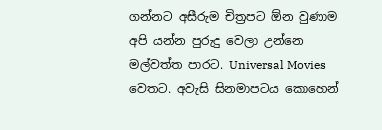ගන්නට අසීරුම චිත්‍රපට ඕන වුණාම අපි යන්න පුරුදු වෙලා උන්නෙ  මල්වත්ත පාරට. Universal Movies වෙතට. අවැසි සිනමාපටය කොහෙන්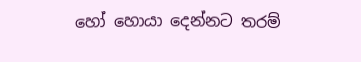හෝ හොයා දෙන්නට තරම්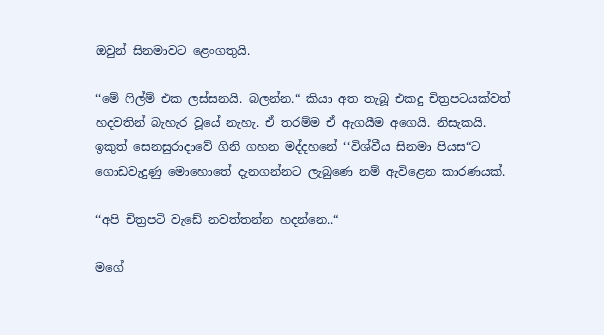ඔවුන් සිනමාවට ළෙංගතුයි.

‘‘මේ ෆිල්ම් එක ලස්සනයි. බලන්න.“ කියා අත තැබූ එකදු චිත්‍රපටයක්වත් හදවතින් බැහැර වූයේ නැහැ. ඒ තරම්ම ඒ ඇගයීම අගෙයි. නිසැකයි. ඉකුත් සෙනසුරාදාවේ ගිනි ගහන මද්දහනේ ‘‘විශ්වීය සිනමා පියස“ට ගොඩවැදුණු මොහොතේ දැනගන්නට ලැබුණෙ නම් ඇවිළෙන කාරණයක්.

‘‘අපි චිත්‍රපටි වැඩේ නවත්තන්න හදන්නෙ..“

මගේ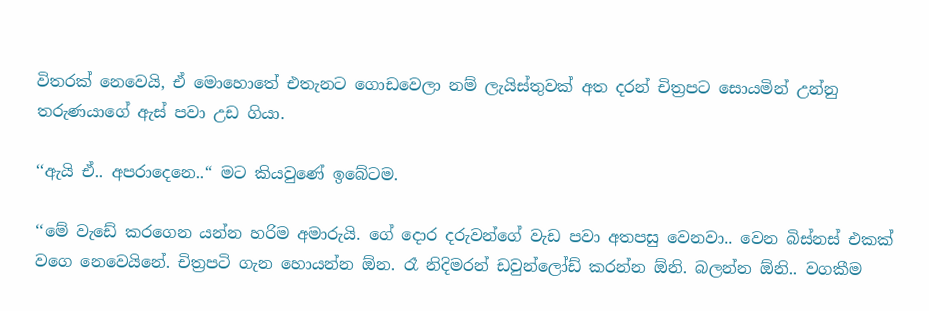විතරක් නෙවෙයි, ඒ මොහොතේ එතැනට ගොඩවෙලා නම් ලැයිස්තුවක් අත දරන් චිත්‍රපට සොයමින් උන්නු තරුණයාගේ ඇස් පවා උඩ ගියා.

‘‘ඇයි ඒ.. අපරාදෙනෙ..“ මට කියවුණේ ඉබේටම.

‘‘මේ වැඩේ කරගෙන යන්න හරිම අමාරුයි. ගේ දොර දරුවන්ගේ වැඩ පවා අතපසු වෙනවා.. වෙන බිස්නස් එකක් වගෙ නෙවෙයිනේ. චිත්‍රපටි ගැන හොයන්න ඕන. රෑ නිදිමරන් ඩවුන්ලෝඩ් කරන්න ඕනි. බලන්න ඕනි.. වගකීම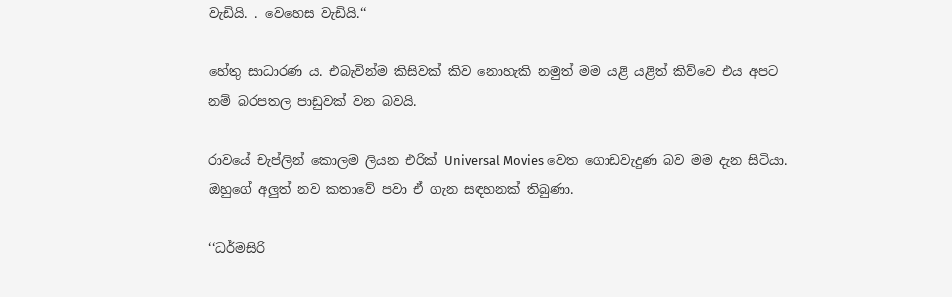වැඩියි. . වෙහෙස වැඩියි.‘‘

හේතු සාධාරණ ය. එබැවින්ම කිසිවක් කිව නොහැකි නමුත් මම යළි යළිත් කිව්වෙ එය අපට නම් බරපතල පාඩුවක් වන බවයි.

රාවයේ චැප්ලින් කොලම ලියන එරික් Universal Movies වෙත ගොඩවැදුණ බව මම දැන සිටියා. ඔහුගේ අලුත් නව කතාවේ පවා ඒ ගැන සඳහනක් තිබුණා.

‘‘ධර්මසිරි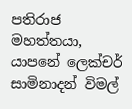පතිරාජ මහත්තයා, යාපනේ ලෙක්චර් සාමිනාදන් විමල්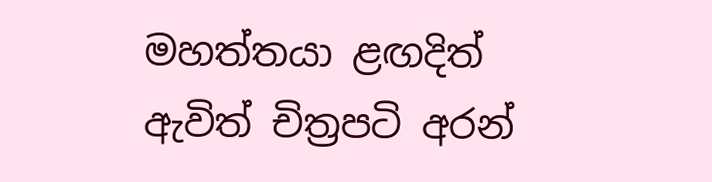මහත්තයා ළඟදිත් ඇවිත් චිත්‍රපටි අරන්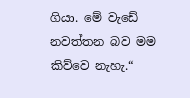ගියා. මේ වැඩේ නවත්තන බව මම කිව්වෙ නැහැ.“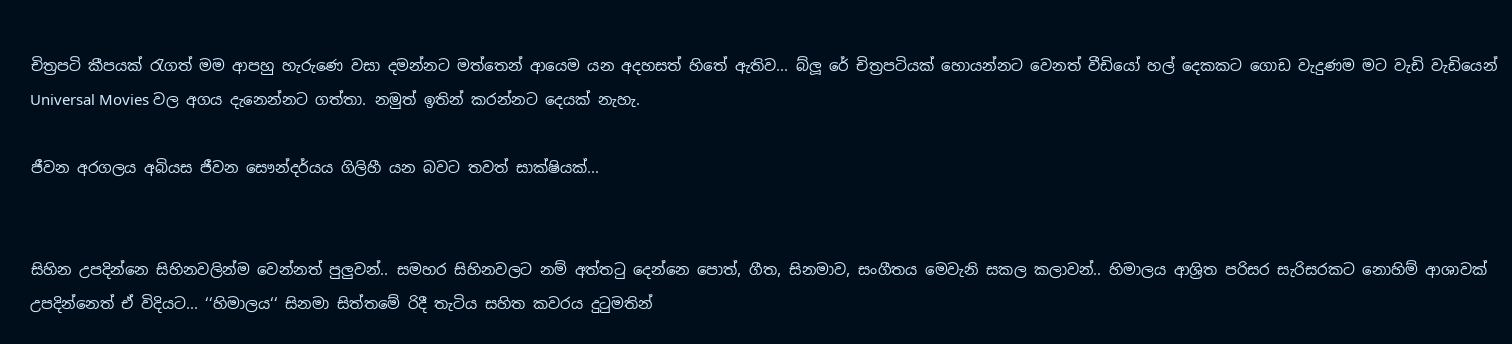චිත්‍රපටි කීපයක් රැගත් මම ආපහු හැරුණෙ වසා දමන්නට මත්තෙන් ආයෙම යන අදහසත් හිතේ ඇතිව... බ්ලූ රේ චිත්‍රපටියක් හොයන්නට වෙනත් වීඩියෝ හල් දෙකකට ගොඩ වැදුණම මට වැඩි වැඩියෙන් Universal Movies වල අගය දැනෙන්නට ගත්තා. නමුත් ඉතින් කරන්නට දෙයක් නැහැ.

ජීවන අරගලය අබියස ජීවන සෞන්දර්යය ගිලිහී යන බවට තවත් සාක්ෂියක්...


සිහින උපදින්නෙ සිහිනවලින්ම වෙන්නත් පුලුවන්.. සමහර සිහිනවලට නම් අත්තටු දෙන්නෙ පොත්, ගීත, සිනමාව, සංගීතය මෙවැනි සකල කලාවන්.. හිමාලය ආශ්‍රිත පරිසර සැරිසරකට නොහිම් ආශාවක් උපදින්නෙත් ඒ විදියට... ‘‘හිමාලය‘‘ සිනමා සිත්තමේ රිදී තැටිය සහිත කවරය දුටුමතින්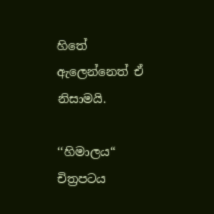හිතේ ඇලෙන්නෙත් ඒ නිසාමයි.

‘‘හිමාලය“ චිත්‍රපටය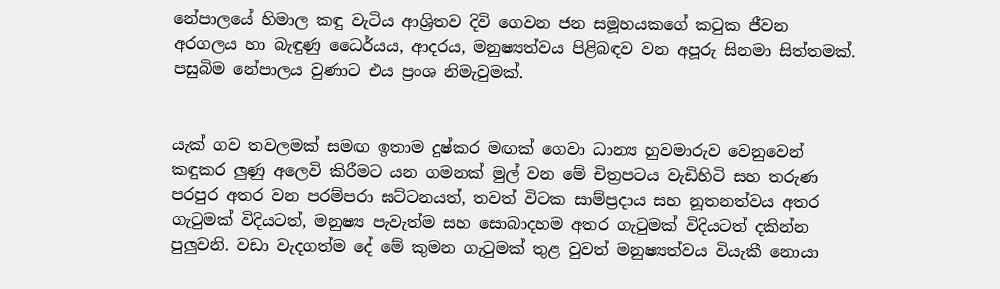නේපාලයේ හිමාල කඳු වැටිය ආශ්‍රිතව දිවි ගෙවන ජන සමූහයකගේ කටුක ජීවන අරගලය හා බැඳුණු ධෛර්යය, ආදරය, මනුෂ්‍යත්වය පිළිබඳව වන අපූරු සිනමා සිත්තමක්. පසුබිම නේපාලය වුණාට එය ප්‍රංශ නිමැවුමක්.


යැක් ගව තවලමක් සමඟ ඉතාම දුෂ්කර මඟක් ගෙවා ධාන්‍ය හුවමාරුව වෙනුවෙන් කඳුකර ලුණු අලෙවි කිරීමට යන ගමනක් මුල් වන මේ චිත්‍රපටය වැඩිහිටි සහ තරුණ පරපුර අතර වන පරම්පරා ඝට්ටනයත්, තවත් විටක සාම්ප්‍රදාය සහ නූතනත්වය අතර ගැටුමක් විදියටත්, මනුෂ්‍ය පැවැත්ම සහ සොබාදහම අතර ගැටුමක් විදියටත් දකින්න පුලුවනි. වඩා වැදගත්ම දේ මේ කුමන ගැටුමක් තුළ වුවත් මනුෂ්‍යත්වය වියැකී නොයා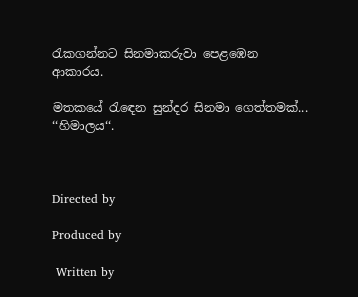රැකගන්නට සිනමාකරුවා පෙළඹෙන ආකාරය.

මතකයේ රැඳෙන සුන්දර සිනමා ගෙත්තමක්... ‘‘හිමාලය‘‘.



Directed by

Produced by

 Written by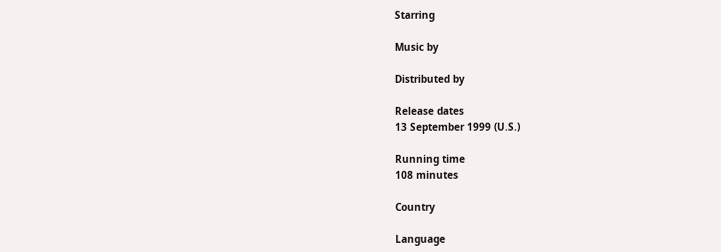Starring

Music by

Distributed by

Release dates
13 September 1999 (U.S.)

Running time
108 minutes

Country

Language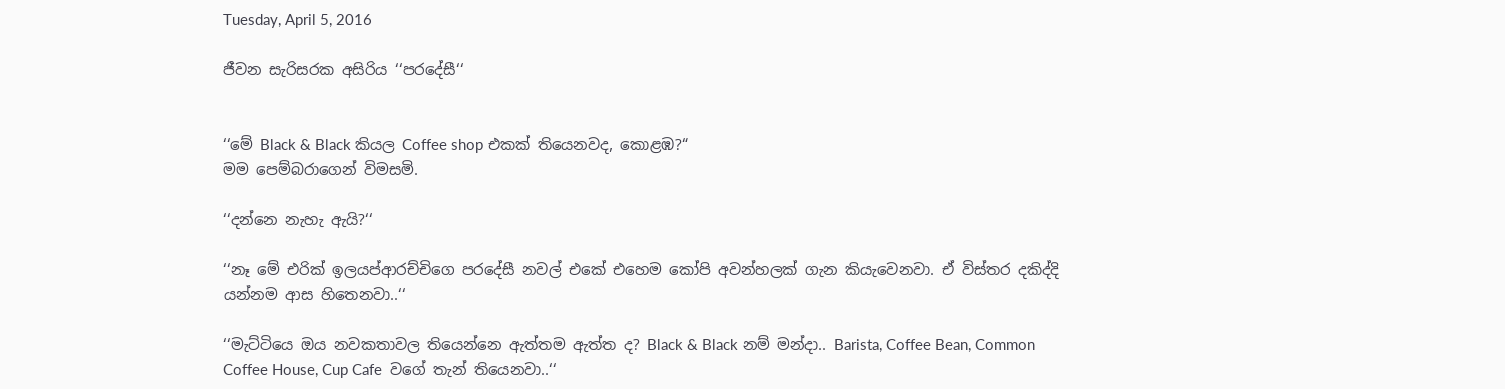Tuesday, April 5, 2016

ජීවන සැරිසරක අසිරිය ‘‘පරදේසී‘‘


‘‘මේ Black & Black කියල Coffee shop එකක් තියෙනවද, කොළඹ?“
මම පෙම්බරාගෙන් විමසමි.

‘‘දන්නෙ නැහැ ඇයි?‘‘

‘‘නෑ මේ එරික් ඉලයප්ආරච්චිගෙ පරදේසී නවල් එකේ එහෙම කෝපි අවන්හලක් ගැන කියැවෙනවා. ඒ විස්තර දකිද්දි යන්නම ආස හිතෙනවා..‘‘

‘‘මැට්ටියෙ ඔය නවකතාවල තියෙන්නෙ ඇත්තම ඇත්ත ද? Black & Black නම් මන්දා.. Barista, Coffee Bean, Common Coffee House, Cup Cafe  වගේ තැන් තියෙනවා..‘‘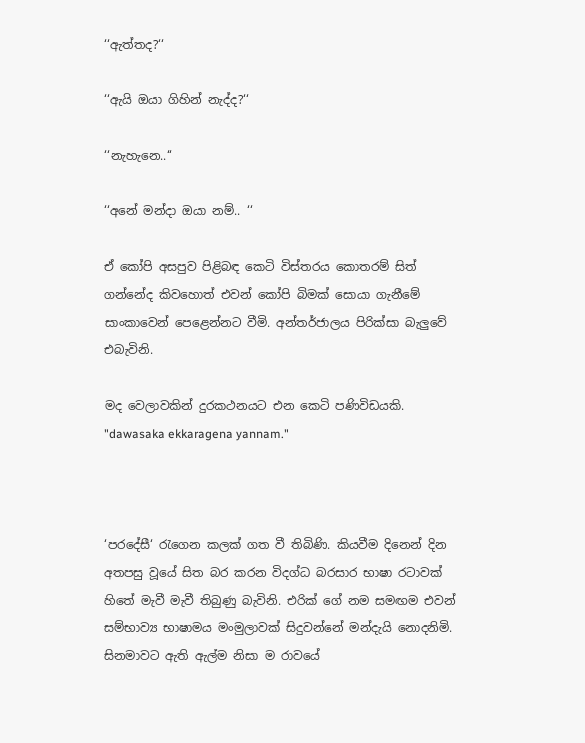‘‘ඇත්තද?‘‘

‘‘ඇයි ඔයා ගිහින් නැද්ද?‘‘

‘‘නැහැනෙ..‘‘

‘‘අනේ මන්දා ඔයා නම්.. ‘‘

ඒ කෝපි අසපුව පිළිබඳ කෙටි විස්තරය කොතරම් සිත් ගන්නේද කිවහොත් එවන් කෝපි බිමක් සොයා ගැනීමේ සාංකාවෙන් පෙළෙන්නට වීමි. අන්තර්ජාලය පිරික්සා බැලුවේ එබැවිනි.

මද වෙලාවකින් දුරකථනයට එන කෙටි පණිවිඩයකි. "dawasaka ekkaragena yannam."



‘පරදේසී‘ රැගෙන කලක් ගත වී තිබිණි. කියවීම දිනෙන් දින අතපසු වූයේ සිත බර කරන විදග්ධ බරසාර භාෂා රටාවක් හිතේ මැවී මැවී තිබුණු බැවිනි. එරික් ගේ නම සමඟම එවන් සම්භාව්‍ය භාෂාමය මංමුලාවක් සිදුවන්නේ මන්දැයි නොදනිමි. සිනමාවට ඇති ඇල්ම නිසා ම රාවයේ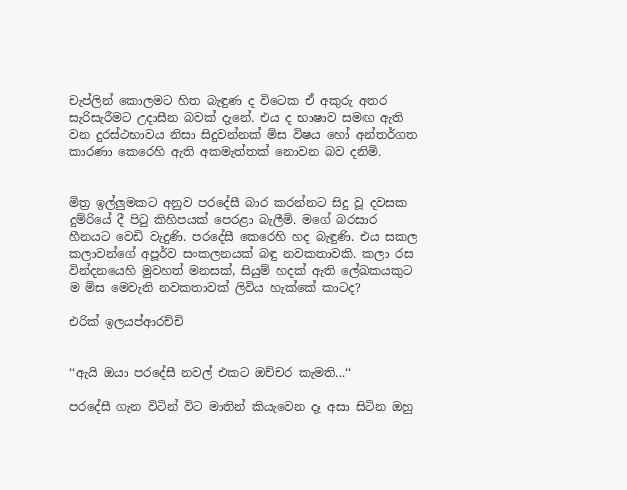චැප්ලින් කොලමට හිත බැඳුණ ද විටෙක ඒ අකුරු අතර සැරිසැරීමට උදාසීන බවක් දැනේ. එය ද භාෂාව සමඟ ඇති වන දුරස්ථභාවය නිසා සිදුවන්නක් මිස විෂය හෝ අන්තර්ගත කාරණා කෙරෙහි ඇති අකමැත්තක් නොවන බව දනිමි.


මිත්‍ර ඉල්ලුමකට අනුව පරදේසී බාර කරන්නට සිදු වූ දවසක දුම්රියේ දී පිටු කිහිපයක් පෙරළා බැලීමි. මගේ බරසාර හීනයට වෙඩි වැදුණි. පරදේසී කෙරෙහි හද බැඳුණි. එය සකල කලාවන්ගේ අපූර්ව සංකලනයක් බඳු නවකතාවකි. කලා රස වින්දනයෙහි මුවහත් මනසක්, සියුම් හදක් ඇති ලේඛකයකුට ම මිස මෙවැනි නවකතාවක් ලිවිය හැක්කේ කාටද?

එරික් ඉලයප්ආරච්චි


‘‘ඇයි ඔයා පරදේසී නවල් එකට ඔච්චර කැමති...‘‘

පරදේසී ගැන විටින් විට මාතින් කියැවෙන දෑ අසා සිටින ඔහු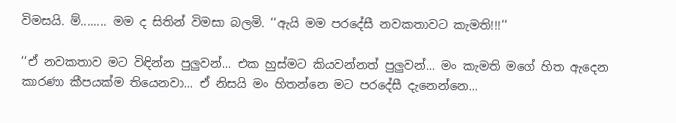විමසයි. ම්........ මම ද සිතින් විමසා බලමි. ‘‘ඇයි මම පරදේසී නවකතාවට කැමති!!!‘‘

‘‘ඒ නවකතාව මට විඳින්න පුලුවන්... එක හුස්මට කියවන්නත් පුලුවන්... මං කැමති මගේ හිත ඇදෙන කාරණා කීපයක්ම තියෙනවා... ඒ නිසයි මං හිතන්නෙ මට පරදේසී දැනෙන්නෙ...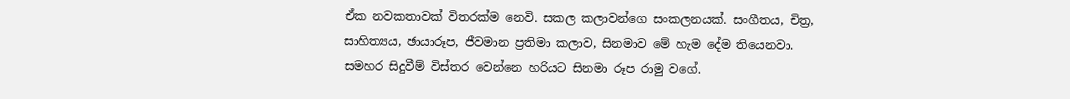ඒක නවකතාවක් විතරක්ම නෙවි. සකල කලාවන්ගෙ සංකලනයක්. සංගීතය, චිත්‍ර, සාහිත්‍යය, ඡායාරූප, ජීවමාන ප්‍රතිමා කලාව, සිනමාව මේ හැම දේම තියෙනවා. සමහර සිදුවීම් විස්තර වෙන්නෙ හරියට සිනමා රූප රාමු වගේ.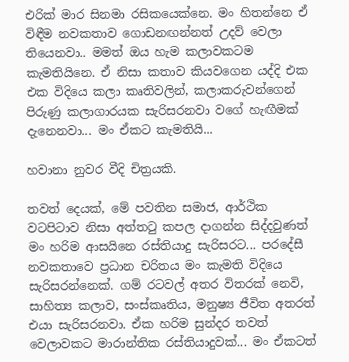එරික් මාර සිනමා රසිකයෙක්නෙ. මං හිතන්නෙ ඒ විඳීම නවකතාව ගොඩනඟන්නත් උදව් වෙලා තියෙනවා.. මමත් ඔය හැම කලාවකටම කැමතියිනෙ. ඒ නිසා කතාව කියවගෙන යද්දි එක එක විදියෙ කලා කෘතිවලින්, කලාකරුවන්ගෙන් පිරුණු කලාගාරයක සැරිසරනවා වගේ හැඟීමක් දැනෙනවා... මං ඒකට කැමතියි...

හවානා නුවර වීදි චිත්‍රයකි.

තවත් දෙයක්, මේ පවතින සමාජ, ආර්ථික වටපිටාව නිසා අත්තටු කපල දාගන්න සිද්දවුණත් මං හරිම ආසයිනෙ රස්තියාදු සැරිසරට... පරදේසී නවකතාවෙ ප්‍රධාන චරිතය මං කැමති විදියෙ සැරිසරන්නෙක්. ගම් රටවල් අතර විතරක් නෙවි, සාහිත්‍ය කලාව, සංස්කෘතිය, මනුෂ්‍ය ජීවිත අතරත් එයා සැරිසරනවා. ඒක හරිම සුන්දර තවත් වෙලාවකට මාරාන්තික රස්තියාදුවක්... මං ඒකටත්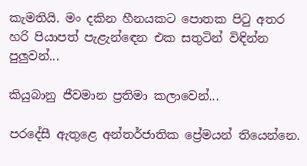කැමතියි. මං දකින හීනයකට පොතක පිටු අතර හරි පියාපත් පැළැන්ඳෙන එක සතුටින් විඳින්න පුලුවන්...

කියුබානු ජීවමාන ප්‍රතිමා කලාවෙන්...

පරදේසී ඇතුළෙ අන්තර්ජාතික ප්‍රේමයන් තියෙන්නෙ.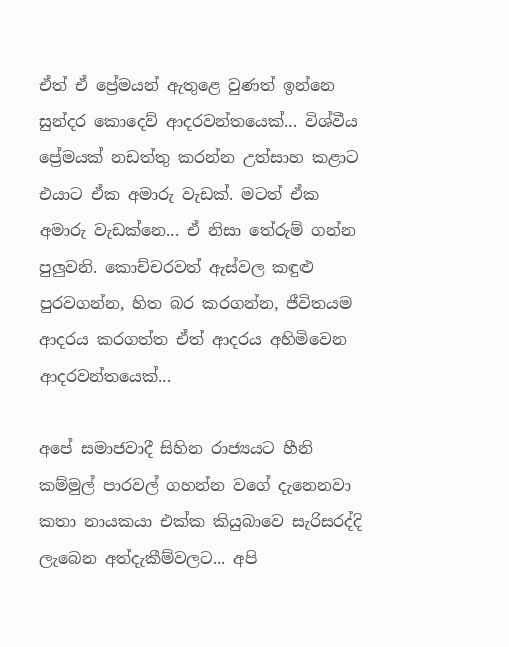ඒත් ඒ ප්‍රේමයන් ඇතුළෙ වුණත් ඉන්නෙ සුන්දර කොදෙව් ආදරවන්තයෙක්... විශ්වීය ප්‍රේමයක් නඩත්තු කරන්න උත්සාහ කළාට එයාට ඒක අමාරු වැඩක්. මටත් ඒක අමාරු වැඩක්නෙ... ඒ නිසා තේරුම් ගන්න පුලුවනි. කොච්චරවත් ඇස්වල කඳුළු පුරවගන්න, හිත බර කරගන්න, ජීවිතයම ආදරය කරගත්ත ඒත් ආදරය අහිමිවෙන ආදරවන්තයෙක්...

අපේ සමාජවාදී සිහින රාජ්‍යයට හීනි කම්මුල් පාරවල් ගහන්න වගේ දැනෙනවා කතා නායකයා එක්ක කියුබාවෙ සැරිසරද්දි ලැබෙන අත්දැකීම්වලට... අපි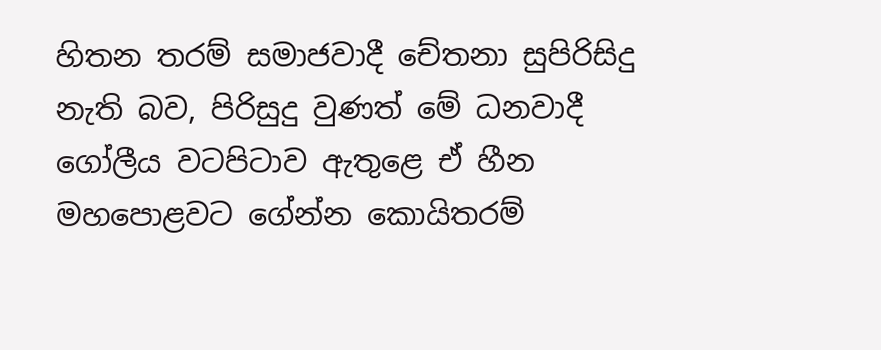හිතන තරම් සමාජවාදී චේතනා සුපිරිසිදු නැති බව, පිරිසුදු වුණත් මේ ධනවාදී ගෝලීය වටපිටාව ඇතුළෙ ඒ හීන මහපොළවට ගේන්න කොයිතරම්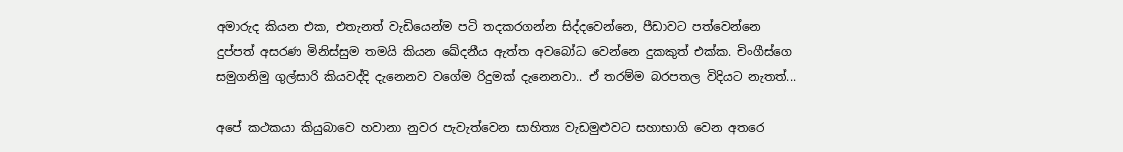අමාරුද කියන එක, එතැනත් වැඩියෙන්ම පටි තදකරගන්න සිද්දවෙන්නෙ, පීඩාවට පත්වෙන්නෙ දුප්පත් අසරණ මිනිස්සුම තමයි කියන ඛේදනීය ඇත්ත අවබෝධ වෙන්නෙ දුකකුත් එක්ක. චිංගීස්ගෙ සමුගනිමු ගුල්සාරි කියවද්දි දැනෙනව වගේම රිදුමක් දැනෙනවා.. ඒ තරම්ම බරපතල විදියට නැතත්...

අපේ කථකයා කියුබාවෙ හවානා නුවර පැවැත්වෙන සාහිත්‍ය වැඩමුළුවට සහාභාගි වෙන අතරෙ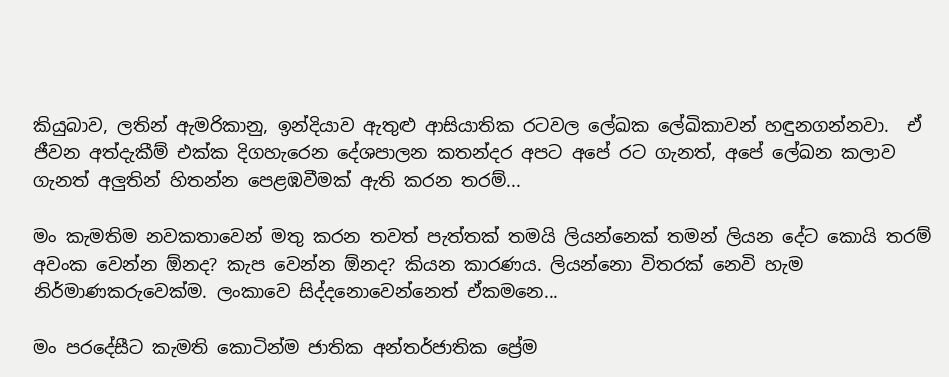කියුබාව, ලතින් ඇමරිකානු, ඉන්දියාව ඇතුළු ආසියාතික රටවල ලේඛක ලේඛිකාවන් හඳුනගන්නවා.  ඒ ජීවන අත්දැකීම් එක්ක දිගහැරෙන දේශපාලන කතන්දර අපට අපේ රට ගැනත්, අපේ ලේඛන කලාව ගැනත් අලුතින් හිතන්න පෙළඹවීමක් ඇති කරන තරම්...

මං කැමතිම නවකතාවෙන් මතු කරන තවත් පැත්තක් තමයි ලියන්නෙක් තමන් ලියන දේට කොයි තරම් අවංක වෙන්න ඕනද? කැප වෙන්න ඕනද? කියන කාරණය. ලියන්නො විතරක් නෙවි හැම නිර්මාණකරුවෙක්ම. ලංකාවෙ සිද්දනොවෙන්නෙත් ඒකමනෙ...

මං පරදේසීට කැමති කොටින්ම ජාතික අන්තර්ජාතික ප්‍රේම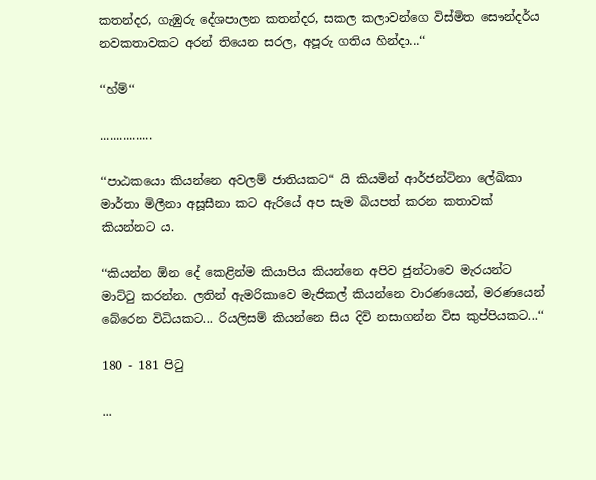කතන්දර, ගැඹුරු දේශපාලන කතන්දර, සකල කලාවන්ගෙ විස්මිත සෞන්දර්ය නවකතාවකට අරන් තියෙන සරල, අපූරු ගතිය හින්දා...‘‘

‘‘හ්ම්‘‘

................

‘‘පාඨකයො කියන්නෙ අවලම් ජාතියකට“ යි කියමින් ආර්ජන්ටිනා ලේඛිකා මාර්තා මිලීනා අසූසීනා කට ඇරියේ අප සැම බියපත් කරන කතාවක් කියන්නට ය.

‘‘කියන්න ඕන දේ කෙළින්ම කියාපිය කියන්නෙ අපිව ජුන්ටාවෙ මැරයන්ට මාට්ටු කරන්න. ලතින් ඇමරිකාවෙ මැජිකල් කියන්නෙ වාරණයෙන්, මරණයෙන් බේරෙන විධියකට... රියලිසම් කියන්නෙ සිය දිවි නසාගන්න විස කුප්පියකට...‘‘

180 - 181 පිටු

...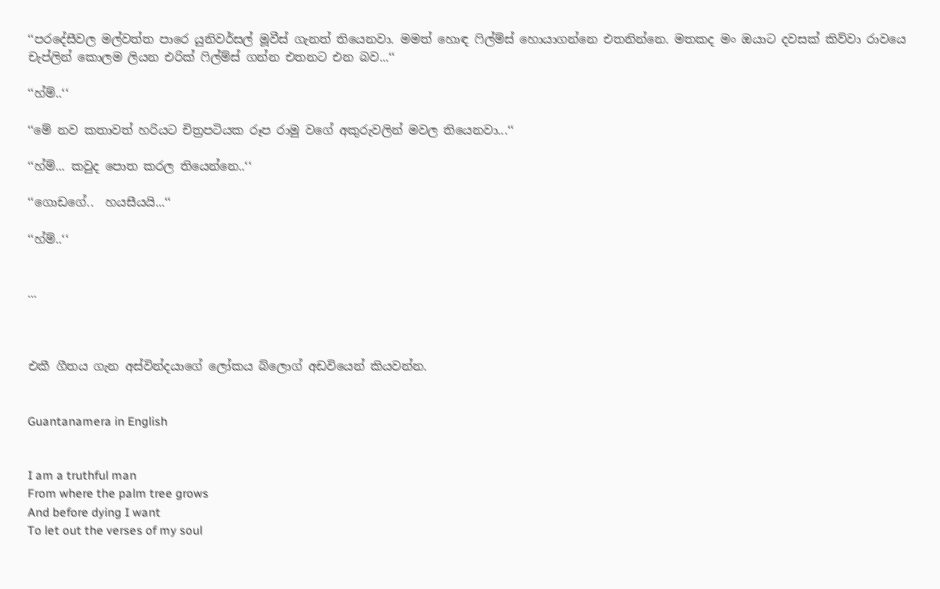‘‘පරදේසීවල මල්වත්ත පාරෙ යුනිවර්සල් මූවීස් ගැනත් තියෙනවා. මමත් හොඳ ෆිල්ම්ස් හොයාගන්නෙ එතනින්නෙ. මතකද මං ඔයාට දවසක් කිව්වා රාවයෙ චැප්ලින් කොලම ලියන එරික් ෆිල්ම්ස් ගන්න එතනට එන බව...‘‘

‘‘හ්ම්..‘‘

‘‘මේ නව කතාවත් හරියට චිත්‍රපටියක රූප රාමු වගේ අකුරුවලින් මවල තියෙනවා...‘‘

‘‘හ්ම්... කවුද පොත කරල තියෙන්නෙ..‘‘

‘‘ගොඩගේ..  හයසීයයි...‘‘

‘‘හ්ම්..‘‘


...



එකී ගීතය ගැන අස්වින්දයාගේ ලෝකය බ්ලොග් අඩවියෙන් කියවන්න.


Guantanamera in English


I am a truthful man
From where the palm tree grows
And before dying I want
To let out the verses of my soul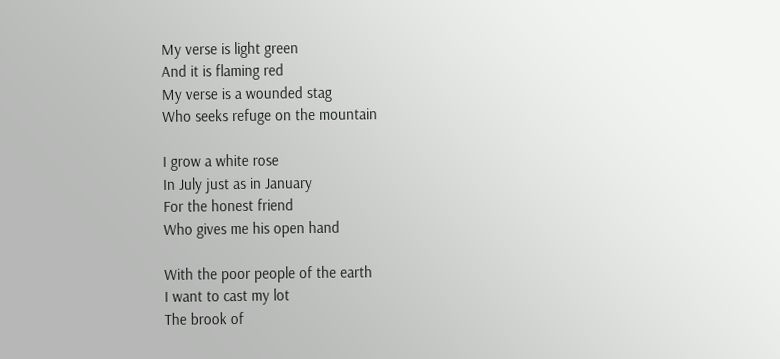My verse is light green
And it is flaming red
My verse is a wounded stag
Who seeks refuge on the mountain

I grow a white rose
In July just as in January
For the honest friend
Who gives me his open hand

With the poor people of the earth
I want to cast my lot
The brook of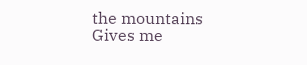the mountains
Gives me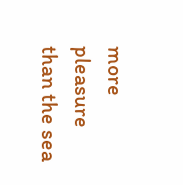more pleasure than the sea